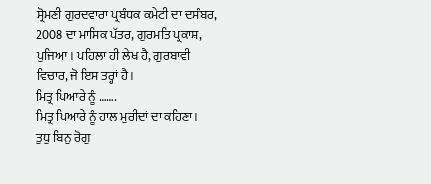ਸ੍ਰੋਮਣੀ ਗੁਰਦਵਾਰਾ ਪ੍ਰਬੰਧਕ ਕਮੇਟੀ ਦਾ ਦਸੰਬਰ,
2008 ਦਾ ਮਾਸਿਕ ਪੱਤਰ, ਗੁਰਮਤਿ ਪ੍ਰਕਾਸ਼, ਪੁਜਿਆ। ਪਹਿਲਾ ਹੀ ਲੇਖ ਹੈ, ਗੁਰਬਾਵੀ
ਵਿਚਾਰ, ਜੋ ਇਸ ਤਰ੍ਹਾਂ ਹੈ।
ਮਿਤ੍ਰ ਪਿਆਰੇ ਨੂੰ …….
ਮਿਤ੍ਰ ਪਿਆਰੇ ਨੂੰ ਹਾਲ ਮੁਰੀਦਾਂ ਦਾ ਕਹਿਣਾ।
ਤੁਧੁ ਬਿਨੁ ਰੋਗੁ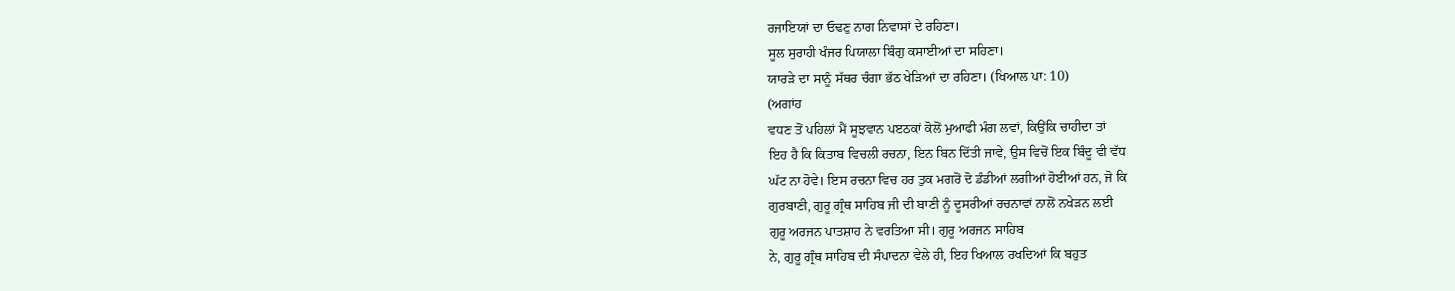ਰਜਾਇਯਾਂ ਦਾ ਓਢਣੁ ਨਾਗ ਨਿਵਾਸਾਂ ਦੇ ਰਹਿਣਾ।
ਸੂਲ ਸੁਰਾਹੀ ਖੰਜਰ ਪਿਯਾਲਾ ਬਿੰਗੁ ਕਸਾਈਆਂ ਦਾ ਸਹਿਣਾ।
ਯਾਰੜੇ ਦਾ ਸਾਨੂੰ ਸੱਥਰ ਚੰਗਾ ਭੱਠ ਖੇੜਿਆਂ ਦਾ ਰਹਿਣਾ। (ਖਿਆਲ ਪਾ: 10)
(ਅਗਾਂਹ
ਵਧਣ ਤੋਂ ਪਹਿਲਾਂ ਮੈਂ ਸੂਝਵਾਨ ਪੲਠਕਾਂ ਕੋਲੋਂ ਮੁਆਫੀ ਮੰਗ ਲਵਾਂ, ਕਿਉਂਕਿ ਚਾਹੀਦਾ ਤਾਂ
ਇਹ ਹੈ ਕਿ ਕਿਤਾਬ ਵਿਚਲੀ ਰਚਨਾ, ਇਨ ਬਿਨ ਦਿੱਤੀ ਜਾਵੇ, ਉਸ ਵਿਚੋਂ ਇਕ ਬਿੰਦੂ ਵੀ ਵੱਧ
ਘੱਟ ਨਾ ਹੋਵੇ। ਇਸ ਰਚਨਾ ਵਿਚ ਹਰ ਤੁਕ ਮਗਰੋਂ ਦੋ ਡੰਡੀਆਂ ਲਗੀਆਂ ਹੋਈਆਂ ਹਨ, ਜੋ ਕਿ
ਗੁਰਬਾਣੀ, ਗੁਰੂ ਗ੍ਰੰਥ ਸਾਹਿਬ ਜੀ ਦੀ ਬਾਣੀ ਨੂੰ ਦੂਸਰੀਆਂ ਰਚਨਾਵਾਂ ਨਾਲੋਂ ਨਖੇੜਨ ਲਈ
ਗੁਰੂ ਅਰਜਨ ਪਾਤਸ਼ਾਹ ਨੇ ਵਰਤਿਆ ਸੀ। ਗੁਰੂ ਅਰਜਨ ਸਾਹਿਬ
ਨੇ, ਗੁਰੂ ਗ੍ਰੰਥ ਸਾਹਿਬ ਦੀ ਸੰਪਾਦਨਾ ਵੇਲੇ ਹੀ, ਇਹ ਖਿਆਲ ਰਖਦਿਆਂ ਕਿ ਬਹੁਤ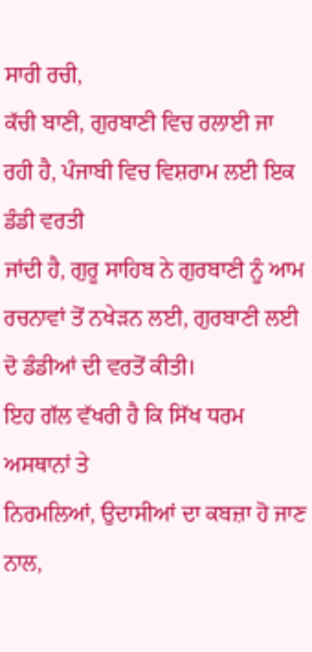ਸਾਰੀ ਰਚੀ,
ਕੱਚੀ ਬਾਣੀ, ਗੁਰਬਾਣੀ ਵਿਚ ਰਲਾਈ ਜਾ ਰਹੀ ਹੈ, ਪੰਜਾਬੀ ਵਿਚ ਵਿਸ਼ਰਾਮ ਲਈ ਇਕ ਡੰਡੀ ਵਰਤੀ
ਜਾਂਦੀ ਹੈ, ਗੁਰੂ ਸਾਹਿਬ ਨੇ ਗੁਰਬਾਣੀ ਨੂੰ ਆਮ ਰਚਨਾਵਾਂ ਤੋਂ ਨਖੇੜਨ ਲਈ, ਗੁਰਬਾਣੀ ਲਈ
ਦੋ ਡੰਡੀਆਂ ਦੀ ਵਰਤੋਂ ਕੀਤੀ।
ਇਹ ਗੱਲ ਵੱਖਰੀ ਹੈ ਕਿ ਸਿੱਖ ਧਰਮ ਅਸਥਾਨਾਂ ਤੇ
ਨਿਰਮਲਿਆਂ, ਉਦਾਸੀਆਂ ਦਾ ਕਬਜ਼ਾ ਹੋ ਜਾਣ ਨਾਲ,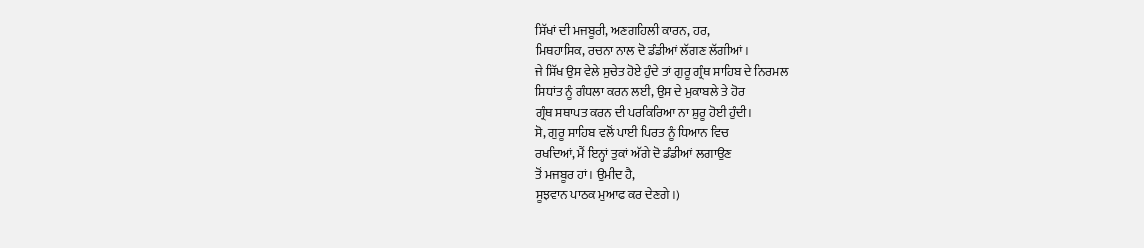ਸਿੱਖਾਂ ਦੀ ਮਜਬੂਰੀ, ਅਣਗਹਿਲੀ ਕਾਰਨ, ਹਰ,
ਮਿਥਹਾਸਿਕ, ਰਚਨਾ ਨਾਲ ਦੋ ਡੰਡੀਆਂ ਲੱਗਣ ਲੱਗੀਆਂ।
ਜੇ ਸਿੱਖ ਉਸ ਵੇਲੇ ਸੁਚੇਤ ਹੋਏ ਹੁੰਦੇ ਤਾਂ ਗੁਰੂ ਗ੍ਰੰਥ ਸਾਹਿਬ ਦੇ ਨਿਰਮਲ
ਸਿਧਾਂਤ ਨੂੰ ਗੰਧਲਾ ਕਰਨ ਲਈ, ਉਸ ਦੇ ਮੁਕਾਬਲੇ ਤੇ ਹੋਰ
ਗ੍ਰੰਥ ਸਥਾਪਤ ਕਰਨ ਦੀ ਪਰਕਿਰਿਆ ਨਾ ਸ਼ੁਰੂ ਹੋਈ ਹੁੰਦੀ।
ਸੋ, ਗੁਰੂ ਸਾਹਿਬ ਵਲੋਂ ਪਾਈ ਪਿਰਤ ਨੂੰ ਧਿਆਨ ਵਿਚ
ਰਖਦਿਆਂ, ਮੈਂ ਇਨ੍ਹਾਂ ਤੁਕਾਂ ਅੱਗੇ ਦੋ ਡੰਡੀਆਂ ਲਗਾਉਣ
ਤੋਂ ਮਜਬੂਰ ਹਾਂ। ਉਮੀਦ ਹੈ,
ਸੂਝਵਾਨ ਪਾਠਕ ਮੁਆਫ ਕਰ ਦੇਣਗੇ।)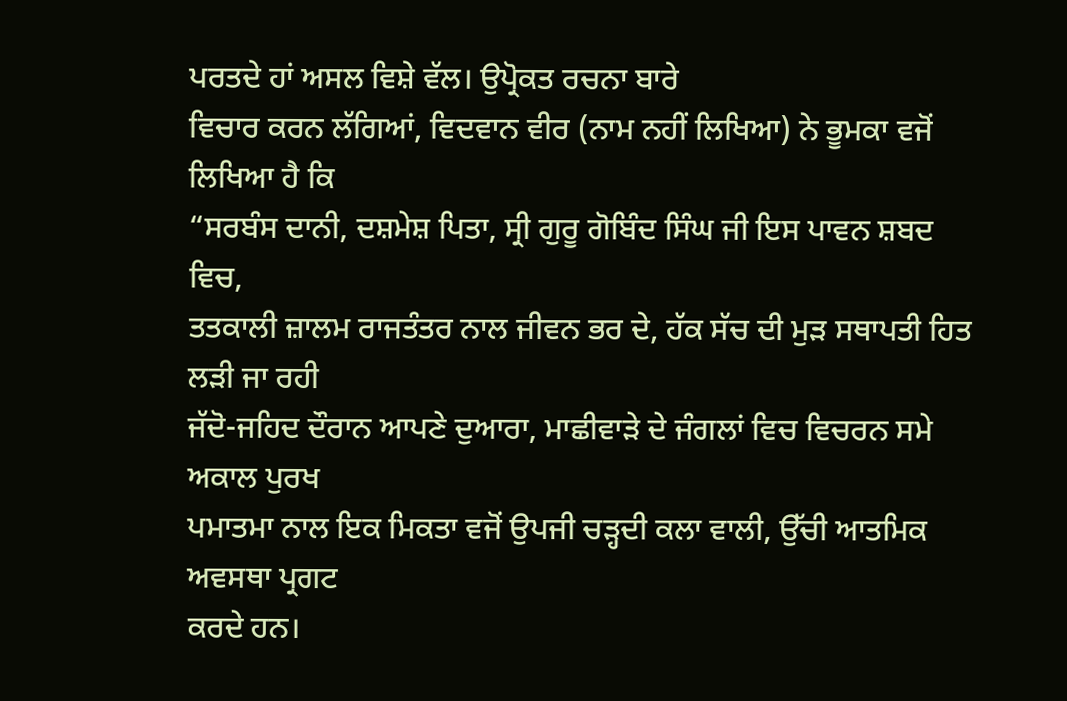ਪਰਤਦੇ ਹਾਂ ਅਸਲ ਵਿਸ਼ੇ ਵੱਲ। ਉਪ੍ਰੋਕਤ ਰਚਨਾ ਬਾਰੇ
ਵਿਚਾਰ ਕਰਨ ਲੱਗਿਆਂ, ਵਿਦਵਾਨ ਵੀਰ (ਨਾਮ ਨਹੀਂ ਲਿਖਿਆ) ਨੇ ਭੂਮਕਾ ਵਜੋਂ ਲਿਖਿਆ ਹੈ ਕਿ
“ਸਰਬੰਸ ਦਾਨੀ, ਦਸ਼ਮੇਸ਼ ਪਿਤਾ, ਸ੍ਰੀ ਗੁਰੂ ਗੋਬਿੰਦ ਸਿੰਘ ਜੀ ਇਸ ਪਾਵਨ ਸ਼ਬਦ ਵਿਚ,
ਤਤਕਾਲੀ ਜ਼ਾਲਮ ਰਾਜਤੰਤਰ ਨਾਲ ਜੀਵਨ ਭਰ ਦੇ, ਹੱਕ ਸੱਚ ਦੀ ਮੁੜ ਸਥਾਪਤੀ ਹਿਤ ਲੜੀ ਜਾ ਰਹੀ
ਜੱਦੋ-ਜਹਿਦ ਦੌਰਾਨ ਆਪਣੇ ਦੁਆਰਾ, ਮਾਛੀਵਾੜੇ ਦੇ ਜੰਗਲਾਂ ਵਿਚ ਵਿਚਰਨ ਸਮੇ ਅਕਾਲ ਪੁਰਖ
ਪਮਾਤਮਾ ਨਾਲ ਇਕ ਮਿਕਤਾ ਵਜੋਂ ਉਪਜੀ ਚੜ੍ਹਦੀ ਕਲਾ ਵਾਲੀ, ਉੱਚੀ ਆਤਮਿਕ ਅਵਸਥਾ ਪ੍ਰਗਟ
ਕਰਦੇ ਹਨ।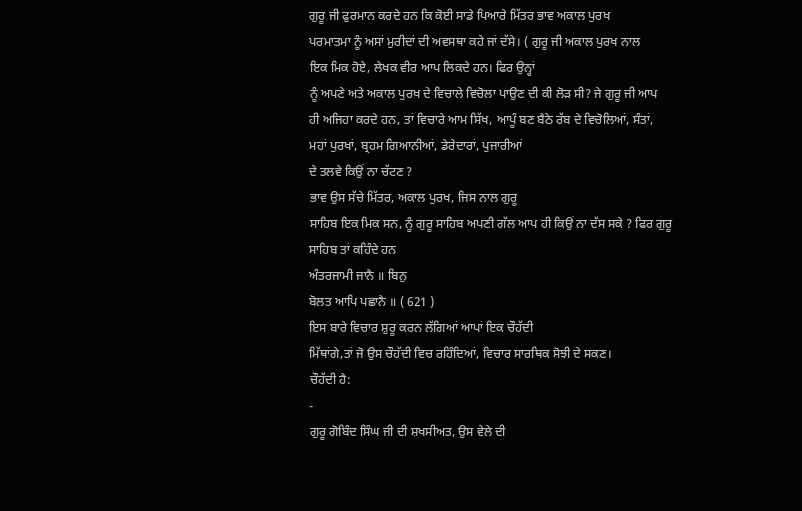ਗੁਰੂ ਜੀ ਫੁਰਮਾਨ ਕਰਦੇ ਹਨ ਕਿ ਕੋਈ ਸਾਡੇ ਪਿਆਰੇ ਮਿੱਤਰ ਭਾਵ ਅਕਾਲ ਪੁਰਖ
ਪਰਮਾਤਮਾ ਨੂੰ ਅਸਾਂ ਮੁਰੀਦਾਂ ਦੀ ਅਵਸਥਾ ਕਹੇ ਜਾਂ ਦੱਸੇ। ( ਗੁਰੂ ਜੀ ਅਕਾਲ ਪੁਰਖ ਨਾਲ
ਇਕ ਮਿਕ ਹੋਏ, ਲੇਖਕ ਵੀਰ ਆਪ ਲਿਕਦੇ ਹਨ। ਫਿਰ ਉਨ੍ਹਾਂ
ਨੂੰ ਅਪਣੇ ਅਤੇ ਅਕਾਲ ਪੁਰਖ ਦੇ ਵਿਚਾਲੇ ਵਿਚੋਲਾ ਪਾਉਣ ਦੀ ਕੀ ਲੋੜ ਸੀ? ਜੇ ਗੁਰੂ ਜੀ ਆਪ
ਹੀ ਅਜਿਹਾ ਕਰਦੇ ਹਨ, ਤਾਂ ਵਿਚਾਰੇ ਆਮ ਸਿੱਖ, ਆਪੂੰ ਬਣ ਬੈਠੇ ਰੱਬ ਦੇ ਵਿਚੋਲਿਆਂ, ਸੰਤਾਂ,
ਮਹਾਂ ਪੁਰਖਾਂ, ਬ੍ਰਹਮ ਗਿਆਨੀਆਂ, ਡੇਰੇਦਾਰਾਂ, ਪੁਜਾਰੀਆਂ
ਦੇ ਤਲਵੇ ਕਿਉਂ ਨਾ ਚੱਟਣ ?
ਭਾਵ ਉਸ ਸੱਚੇ ਮਿੱਤਰ, ਅਕਾਲ ਪੁਰਖ, ਜਿਸ ਨਾਲ ਗੁਰੂ
ਸਾਹਿਬ ਇਕ ਮਿਕ ਸਨ, ਨੂੰ ਗੁਰੂ ਸਾਹਿਬ ਅਪਣੀ ਗੱਲ ਆਪ ਹੀ ਕਿਉਂ ਨਾ ਦੱਸ ਸਕੇ ? ਫਿਰ ਗੁਰੂ
ਸਾਹਿਬ ਤਾਂ ਕਹਿੰਦੇ ਹਨ
ਅੰਤਰਜਾਮੀ ਜਾਨੈ ॥ ਬਿਨੁ
ਬੋਲਤ ਆਪਿ ਪਛਾਨੈ ॥ ( 621 )
ਇਸ ਬਾਰੇ ਵਿਚਾਰ ਸ਼ੁਰੂ ਕਰਨ ਲੱਗਿਆਂ ਆਪਾਂ ਇਕ ਚੌਹੱਦੀ
ਮਿੱਥਾਂਗੇ,ਤਾਂ ਜੋ ਉਸ ਚੌਹੱਦੀ ਵਿਚ ਰਹਿੰਦਿਆਂ, ਵਿਚਾਰ ਸਾਰਥਿਕ ਸੋਝੀ ਦੇ ਸਕਣ।
ਚੌਹੱਦੀ ਹੈ:
-
ਗੁਰੂ ਗੋਬਿੰਦ ਸਿੰਘ ਜੀ ਦੀ ਸ਼ਖਸੀਅਤ, ਉਸ ਵੇਲੇ ਦੀ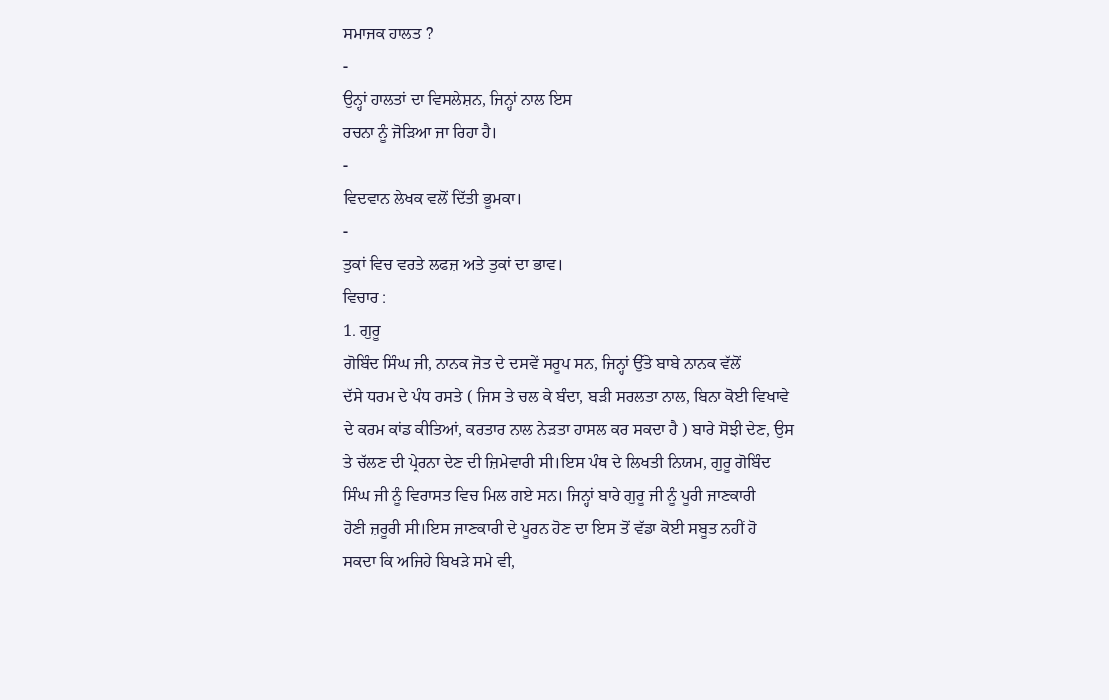ਸਮਾਜਕ ਹਾਲਤ ?
-
ਉਨ੍ਹਾਂ ਹਾਲਤਾਂ ਦਾ ਵਿਸਲੇਸ਼ਨ, ਜਿਨ੍ਹਾਂ ਨਾਲ ਇਸ
ਰਚਨਾ ਨੂੰ ਜੋੜਿਆ ਜਾ ਰਿਹਾ ਹੈ।
-
ਵਿਦਵਾਨ ਲੇਖਕ ਵਲੋਂ ਦਿੱਤੀ ਭੂਮਕਾ।
-
ਤੁਕਾਂ ਵਿਚ ਵਰਤੇ ਲਫਜ਼ ਅਤੇ ਤੁਕਾਂ ਦਾ ਭਾਵ।
ਵਿਚਾਰ :
1. ਗੁਰੂ
ਗੋਬਿੰਦ ਸਿੰਘ ਜੀ, ਨਾਨਕ ਜੋਤ ਦੇ ਦਸਵੇਂ ਸਰੂਪ ਸਨ, ਜਿਨ੍ਹਾਂ ਉੱਤੇ ਬਾਬੇ ਨਾਨਕ ਵੱਲੋਂ
ਦੱਸੇ ਧਰਮ ਦੇ ਪੰਧ ਰਸਤੇ ( ਜਿਸ ਤੇ ਚਲ ਕੇ ਬੰਦਾ, ਬੜੀ ਸਰਲਤਾ ਨਾਲ, ਬਿਨਾ ਕੋਈ ਵਿਖਾਵੇ
ਦੇ ਕਰਮ ਕਾਂਡ ਕੀਤਿਆਂ, ਕਰਤਾਰ ਨਾਲ ਨੇੜਤਾ ਹਾਸਲ ਕਰ ਸਕਦਾ ਹੈ ) ਬਾਰੇ ਸੋਝੀ ਦੇਣ, ਉਸ
ਤੇ ਚੱਲਣ ਦੀ ਪ੍ਰੇਰਨਾ ਦੇਣ ਦੀ ਜ਼ਿਮੇਵਾਰੀ ਸੀ।ਇਸ ਪੰਥ ਦੇ ਲਿਖਤੀ ਨਿਯਮ, ਗੁਰੂ ਗੋਬਿੰਦ
ਸਿੰਘ ਜੀ ਨੂੰ ਵਿਰਾਸਤ ਵਿਚ ਮਿਲ ਗਏ ਸਨ। ਜਿਨ੍ਹਾਂ ਬਾਰੇ ਗੁਰੂ ਜੀ ਨੂੰ ਪੂਰੀ ਜਾਣਕਾਰੀ
ਹੋਣੀ ਜ਼ਰੂਰੀ ਸੀ।ਇਸ ਜਾਣਕਾਰੀ ਦੇ ਪੂਰਨ ਹੋਣ ਦਾ ਇਸ ਤੋਂ ਵੱਡਾ ਕੋਈ ਸਬੂਤ ਨਹੀਂ ਹੋ
ਸਕਦਾ ਕਿ ਅਜਿਹੇ ਬਿਖੜੇ ਸਮੇ ਵੀ,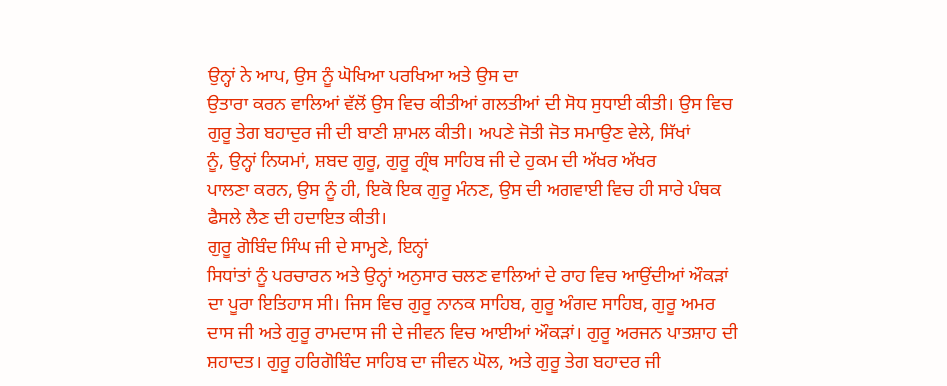ਉਨ੍ਹਾਂ ਨੇ ਆਪ, ਉਸ ਨੂੰ ਘੋਖਿਆ ਪਰਖਿਆ ਅਤੇ ਉਸ ਦਾ
ਉਤਾਰਾ ਕਰਨ ਵਾਲਿਆਂ ਵੱਲੋਂ ਉਸ ਵਿਚ ਕੀਤੀਆਂ ਗਲਤੀਆਂ ਦੀ ਸੋਧ ਸੁਧਾਈ ਕੀਤੀ। ਉਸ ਵਿਚ
ਗੁਰੂ ਤੇਗ ਬਹਾਦੁਰ ਜੀ ਦੀ ਬਾਣੀ ਸ਼ਾਮਲ ਕੀਤੀ। ਅਪਣੇ ਜੋਤੀ ਜੋਤ ਸਮਾਉਣ ਵੇਲੇ, ਸਿੱਖਾਂ
ਨੂੰ, ਉਨ੍ਹਾਂ ਨਿਯਮਾਂ, ਸ਼ਬਦ ਗੁਰੂ, ਗੁਰੂ ਗ੍ਰੰਥ ਸਾਹਿਬ ਜੀ ਦੇ ਹੁਕਮ ਦੀ ਅੱਖਰ ਅੱਖਰ
ਪਾਲਣਾ ਕਰਨ, ਉਸ ਨੂੰ ਹੀ, ਇਕੋ ਇਕ ਗੁਰੂ ਮੰਨਣ, ਉਸ ਦੀ ਅਗਵਾਈ ਵਿਚ ਹੀ ਸਾਰੇ ਪੰਥਕ
ਫੈਸਲੇ ਲੈਣ ਦੀ ਹਦਾਇਤ ਕੀਤੀ।
ਗੁਰੂ ਗੋਬਿੰਦ ਸਿੰਘ ਜੀ ਦੇ ਸਾਮ੍ਹਣੇ, ਇਨ੍ਹਾਂ
ਸਿਧਾਂਤਾਂ ਨੂੰ ਪਰਚਾਰਨ ਅਤੇ ਉਨ੍ਹਾਂ ਅਨੁਸਾਰ ਚਲਣ ਵਾਲਿਆਂ ਦੇ ਰਾਹ ਵਿਚ ਆਉਂਦੀਆਂ ਔਕੜਾਂ
ਦਾ ਪੂਰਾ ਇਤਿਹਾਸ ਸੀ। ਜਿਸ ਵਿਚ ਗੁਰੂ ਨਾਨਕ ਸਾਹਿਬ, ਗੁਰੂ ਅੰਗਦ ਸਾਹਿਬ, ਗੁਰੂ ਅਮਰ
ਦਾਸ ਜੀ ਅਤੇ ਗੁਰੂ ਰਾਮਦਾਸ ਜੀ ਦੇ ਜੀਵਨ ਵਿਚ ਆਈਆਂ ਔਕੜਾਂ। ਗੁਰੂ ਅਰਜਨ ਪਾਤਸ਼ਾਹ ਦੀ
ਸ਼ਹਾਦਤ। ਗੁਰੂ ਹਰਿਗੋਬਿੰਦ ਸਾਹਿਬ ਦਾ ਜੀਵਨ ਘੋਲ, ਅਤੇ ਗੁਰੂ ਤੇਗ ਬਹਾਦਰ ਜੀ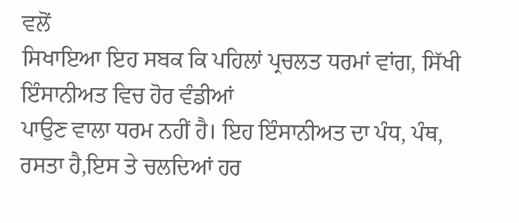ਵਲੋਂ
ਸਿਖਾਇਆ ਇਹ ਸਬਕ ਕਿ ਪਹਿਲਾਂ ਪ੍ਰਚਲਤ ਧਰਮਾਂ ਵਾਂਗ, ਸਿੱਖੀ ਇੰਸਾਨੀਅਤ ਵਿਚ ਹੋਰ ਵੰਡੀਆਂ
ਪਾਉਣ ਵਾਲਾ ਧਰਮ ਨਹੀਂ ਹੈ। ਇਹ ਇੰਸਾਨੀਅਤ ਦਾ ਪੰਧ, ਪੰਥ, ਰਸਤਾ ਹੈ,ਇਸ ਤੇ ਚਲਦਿਆਂ ਹਰ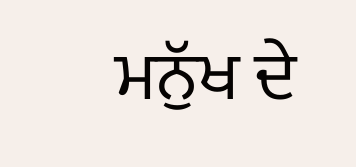ਮਨੁੱਖ ਦੇ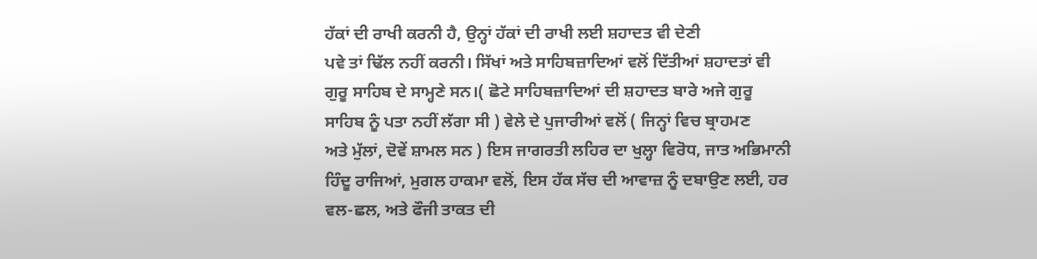ਹੱਕਾਂ ਦੀ ਰਾਖੀ ਕਰਨੀ ਹੈ, ਉਨ੍ਹਾਂ ਹੱਕਾਂ ਦੀ ਰਾਖੀ ਲਈ ਸ਼ਹਾਦਤ ਵੀ ਦੇਣੀ
ਪਵੇ ਤਾਂ ਢਿੱਲ ਨਹੀਂ ਕਰਨੀ। ਸਿੱਖਾਂ ਅਤੇ ਸਾਹਿਬਜ਼ਾਦਿਆਂ ਵਲੋਂ ਦਿੱਤੀਆਂ ਸ਼ਹਾਦਤਾਂ ਵੀ
ਗੁਰੂ ਸਾਹਿਬ ਦੇ ਸਾਮ੍ਹਣੇ ਸਨ।( ਛੋਟੇ ਸਾਹਿਬਜ਼ਾਦਿਆਂ ਦੀ ਸ਼ਹਾਦਤ ਬਾਰੇ ਅਜੇ ਗੁਰੂ
ਸਾਹਿਬ ਨੂੰ ਪਤਾ ਨਹੀਂ ਲੱਗਾ ਸੀ ) ਵੇਲੇ ਦੇ ਪੁਜਾਰੀਆਂ ਵਲੋਂ ( ਜਿਨ੍ਹਾਂ ਵਿਚ ਬ੍ਰਾਹਮਣ
ਅਤੇ ਮੁੱਲਾਂ, ਦੋਵੇਂ ਸ਼ਾਮਲ ਸਨ ) ਇਸ ਜਾਗਰਤੀ ਲਹਿਰ ਦਾ ਖੁਲ੍ਹਾ ਵਿਰੋਧ, ਜਾਤ ਅਭਿਮਾਨੀ
ਹਿੰਦੂ ਰਾਜਿਆਂ, ਮੁਗਲ ਹਾਕਮਾ ਵਲੋਂ, ਇਸ ਹੱਕ ਸੱਚ ਦੀ ਆਵਾਜ਼ ਨੂੰ ਦਬਾਉਣ ਲਈ, ਹਰ
ਵਲ-ਛਲ, ਅਤੇ ਫੌਜੀ ਤਾਕਤ ਦੀ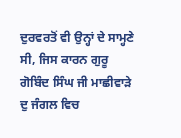ਦੁਰਵਰਤੋਂ ਵੀ ਉਨ੍ਹਾਂ ਦੇ ਸਾਮ੍ਹਣੇ ਸੀ, ਜਿਸ ਕਾਰਨ ਗੁਰੂ
ਗੋਬਿੰਦ ਸਿੰਘ ਜੀ ਮਾਛੀਵਾੜੇ ਦੁ ਜੰਗਲ ਵਿਚ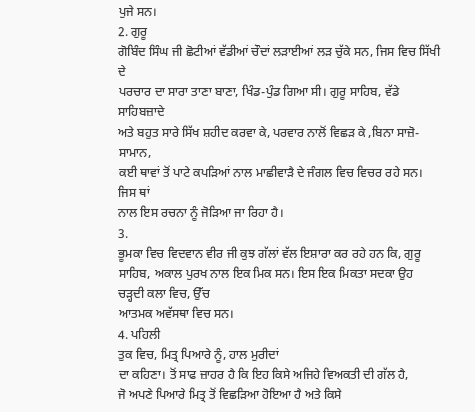ਪੁਜੇ ਸਨ।
2. ਗੁਰੂ
ਗੋਬਿੰਦ ਸਿੰਘ ਜੀ ਛੋਟੀਆਂ ਵੱਡੀਆਂ ਚੌਦਾਂ ਲੜਾਈਆਂ ਲੜ ਚੁੱਕੇ ਸਨ, ਜਿਸ ਵਿਚ ਸਿੱਖੀ ਦੇ
ਪਰਚਾਰ ਦਾ ਸਾਰਾ ਤਾਣਾ ਬਾਣਾ, ਖਿੰਡ-ਪੁੰਡ ਗਿਆ ਸੀ। ਗੁਰੂ ਸਾਹਿਬ, ਵੱਡੇ ਸਾਹਿਬਜ਼ਾਦੇ
ਅਤੇ ਬਹੁਤ ਸਾਰੇ ਸਿੱਖ ਸ਼ਹੀਦ ਕਰਵਾ ਕੇ, ਪਰਵਾਰ ਨਾਲੋਂ ਵਿਛੜ ਕੇ ,ਬਿਨਾ ਸਾਜ਼ੋ-ਸਾਮਾਨ,
ਕਈ ਥਾਵਾਂ ਤੋਂ ਪਾਟੇ ਕਪੜਿਆਂ ਨਾਲ ਮਾਛੀਵਾੜੈ ਦੇ ਜੰਗਲ ਵਿਚ ਵਿਚਰ ਰਹੇ ਸਨ। ਜਿਸ ਥਾਂ
ਨਾਲ ਇਸ ਰਚਨਾ ਨੂੰ ਜੋੜਿਆ ਜਾ ਰਿਹਾ ਹੈ।
3.
ਭੂਮਕਾ ਵਿਚ ਵਿਦਵਾਨ ਵੀਰ ਜੀ ਕੁਝ ਗੱਲਾਂ ਵੱਲ ਇਸ਼ਾਰਾ ਕਰ ਰਹੇ ਹਨ ਕਿ, ਗੁਰੂ
ਸਾਹਿਬ, ਅਕਾਲ ਪੁਰਖ ਨਾਲ ਇਕ ਮਿਕ ਸਨ। ਇਸ ਇਕ ਮਿਕਤਾ ਸਦਕਾ ਉਹ ਚੜ੍ਹਦੀ ਕਲਾ ਵਿਚ, ਉੱਚ
ਆਤਮਕ ਅਵੱਸਥਾ ਵਿਚ ਸਨ।
4. ਪਹਿਲੀ
ਤੁਕ ਵਿਚ, ਮਿਤ੍ਰ ਪਿਆਰੇ ਨੂੰ, ਹਾਲ ਮੁਰੀਦਾਂ
ਦਾ ਕਹਿਣਾ। ਤੋਂ ਸਾਫ ਜ਼ਾਹਰ ਹੈ ਕਿ ਇਹ ਕਿਸੇ ਅਜਿਹੇ ਵਿਅਕਤੀ ਦੀ ਗੱਲ ਹੈ,
ਜੋ ਅਪਣੇ ਪਿਆਰੇ ਮਿਤ੍ਰ ਤੋਂ ਵਿਛੜਿਆ ਹੋਇਆ ਹੈ ਅਤੇ ਕਿਸੇ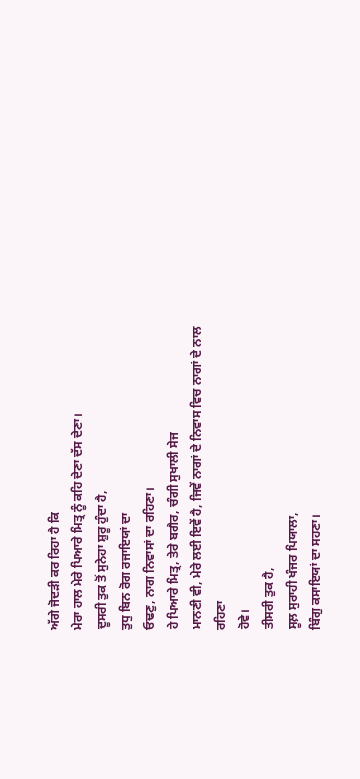ਅੱਗੇ ਜੋਦੜੀ ਕਰ ਰਿਹਾ ਹੈ ਕਿ
ਮੇਰਾ ਹਾਲ ਮੇਰੇ ਪਿਆਰੇ ਮਿਤ੍ਰ ਨੂੰ ਕਹਿ ਦੇਣਾ ਦੱਸ ਦੇਣਾ।
ਦੂਸਰੀ ਤੁਕ ਤੋਂ ਸੁਨੇਹਾ ਸ਼ੁਰੂ ਹੁੰਦਾ ਹੈ,
ਤੁਧੁ ਬਿਨ ਰੋਗ ਰਜਾਇਯਾਂ ਦਾ
ਓਢਣੁ, ਨਾਗ ਨਿਵਾਸਾਂ ਦਾ ਰਹਿਣਾ।
ਹੇ ਪਿਆਰੇ ਮਿਤ੍ਰ, ਤੇਰੇ ਬਗੈਰ, ਚੰਗੀ ਸੁਖਾਲੀ ਸੇਜ
ਮਾਨਣੀ ਵੀ, ਮੇਰੇ ਲਈ ਇਵੇਂ ਹੈ, ਜਿਵੇਂ ਨਾਗਾਂ ਦੇ ਨਿਵਾਸ ਵਿਚ ਨਾਗਾਂ ਦੇ ਨਾਲ ਰਹਿਣਾ
ਹੋਵੇ।
ਤੀਸਰੀ ਤੁਕ ਹੈ,
ਸੂਲ਼ ਸੁਰਾਹੀ ਖੰਜਰ ਪਿਯਾਲਾ,
ਬਿੰਗੁ ਕਸਾਇਯਾਂ ਦਾ ਸਹਣਾ।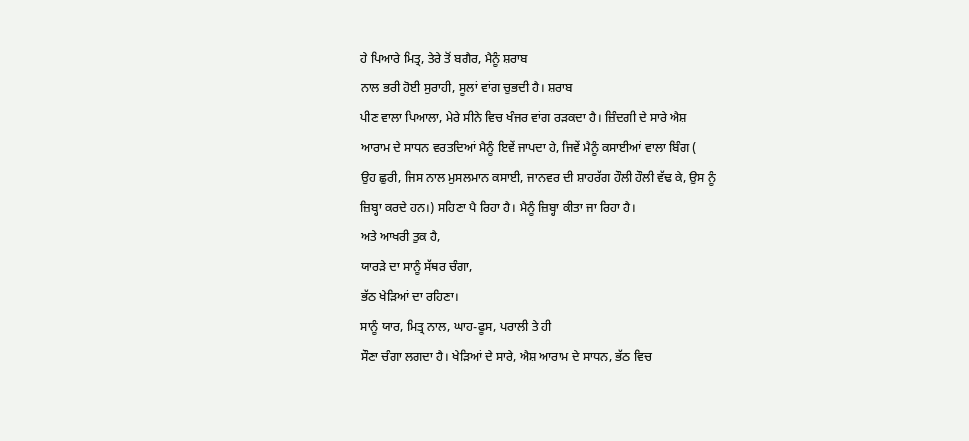ਹੇ ਪਿਆਰੇ ਮਿਤ੍ਰ, ਤੇਰੇ ਤੋਂ ਬਗੈਰ, ਮੈਨੂੰ ਸ਼ਰਾਬ
ਨਾਲ ਭਰੀ ਹੋਈ ਸੁਰਾਹੀ, ਸੂਲਾਂ ਵਾਂਗ ਚੁਭਦੀ ਹੈ। ਸ਼ਰਾਬ
ਪੀਣ ਵਾਲਾ ਪਿਆਲਾ, ਮੇਰੇ ਸੀਨੇ ਵਿਚ ਖੰਜਰ ਵਾਂਗ ਰੜਕਦਾ ਹੈ। ਜ਼ਿੰਦਗੀ ਦੇ ਸਾਰੇ ਐਸ਼
ਆਰਾਮ ਦੇ ਸਾਧਨ ਵਰਤਦਿਆਂ ਮੈਨੂੰ ਇਵੇਂ ਜਾਪਦਾ ਹੇ, ਜਿਵੇਂ ਮੈਨੂੰ ਕਸਾਈਆਂ ਵਾਲਾ ਬਿੰਗ (
ਉਹ ਛੁਰੀ, ਜਿਸ ਨਾਲ ਮੁਸਲਮਾਨ ਕਸਾਈ, ਜਾਨਵਰ ਦੀ ਸ਼ਾਹਰੱਗ ਹੌਲੀ ਹੌਲੀ ਵੱਢ ਕੇ, ਉਸ ਨੂੰ
ਜ਼ਿਬ੍ਹਾ ਕਰਦੇ ਹਨ।) ਸਹਿਣਾ ਪੈ ਰਿਹਾ ਹੈ। ਮੈਨੂੰ ਜ਼ਿਬ੍ਹਾ ਕੀਤਾ ਜਾ ਰਿਹਾ ਹੈ।
ਅਤੇ ਆਖਰੀ ਤੁਕ ਹੈ,
ਯਾਰੜੇ ਦਾ ਸਾਨੂੰ ਸੱਥਰ ਚੰਗਾ,
ਭੱਠ ਖੇੜਿਆਂ ਦਾ ਰਹਿਣਾ।
ਸਾਨੂੰ ਯਾਰ, ਮਿਤ੍ਰ ਨਾਲ, ਘਾਹ-ਫੂਸ, ਪਰਾਲੀ ਤੇ ਹੀ
ਸੌਣਾ ਚੰਗਾ ਲਗਦਾ ਹੈ। ਖੇੜਿਆਂ ਦੇ ਸਾਰੇ, ਐਸ਼ ਆਰਾਮ ਦੇ ਸਾਧਨ, ਭੱਠ ਵਿਚ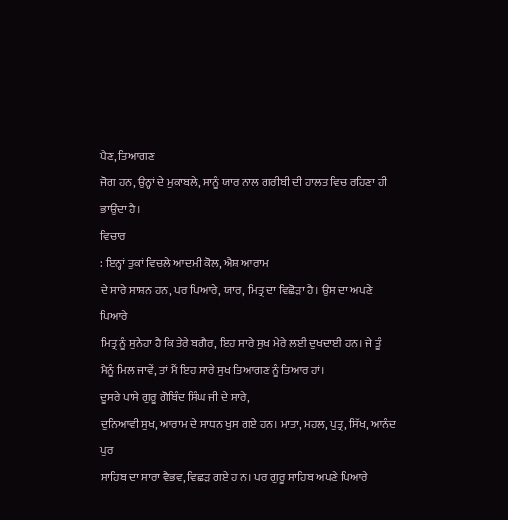ਪੈਣ, ਤਿਆਗਣ
ਜੋਗ ਹਨ, ਉਨ੍ਹਾਂ ਦੇ ਮੁਕਾਬਲੇ, ਸਾਨੂੰ ਯਾਰ ਨਾਲ ਗਰੀਬੀ ਦੀ ਹਾਲਤ ਵਿਚ ਰਹਿਣਾ ਹੀ
ਭਾਉਂਦਾ ਹੈ।
ਵਿਚਾਰ
: ਇਨ੍ਹਾਂ ਤੁਕਾਂ ਵਿਚਲੇ ਆਦਮੀ ਕੋਲ, ਐਸ਼ ਆਰਾਮ
ਦੇ ਸਾਰੇ ਸਾਸ਼ਨ ਹਨ, ਪਰ ਪਿਆਰੇ, ਯਾਰ, ਮਿਤ੍ਰ ਦਾ ਵਿਛੋੜਾ ਹੈ। ਉਸ ਦਾ ਅਪਣੇ ਪਿਆਰੇ
ਮਿਤ੍ਰ ਨੂੰ ਸੁਨੇਹਾ ਹੈ ਕਿ ਤੇਰੇ ਬਗੈਰ, ਇਹ ਸਾਰੇ ਸੁਖ ਮੇਰੇ ਲਈ ਦੁਖਦਾਈ ਹਨ। ਜੇ ਤੂੰ
ਮੈਨੂੰ ਮਿਲ ਜਾਵੇਂ, ਤਾਂ ਮੈਂ ਇਹ ਸਾਰੇ ਸੁਖ ਤਿਆਗਣ ਨੂੰ ਤਿਆਰ ਹਾਂ।
ਦੂਸਰੇ ਪਾਸੇ ਗੁਰੂ ਗੋਬਿੰਦ ਸਿੰਘ ਜੀ ਦੇ ਸਾਰੇ,
ਦੁਨਿਆਵੀ ਸੁਖ, ਆਰਾਮ ਦੇ ਸਾਧਨ ਖੁਸ ਗਏ ਹਨ। ਮਾਤਾ, ਮਹਲ, ਪੁਤ੍ਰ, ਸਿੱਖ, ਆਨੰਦ ਪੁਰ
ਸਾਹਿਬ ਦਾ ਸਾਰਾ ਵੈਭਵ, ਵਿਛੜ ਗਏ ਹ ਨ। ਪਰ ਗੁਰੂ ਸਾਹਿਬ ਅਪਣੇ ਪਿਆਰੇ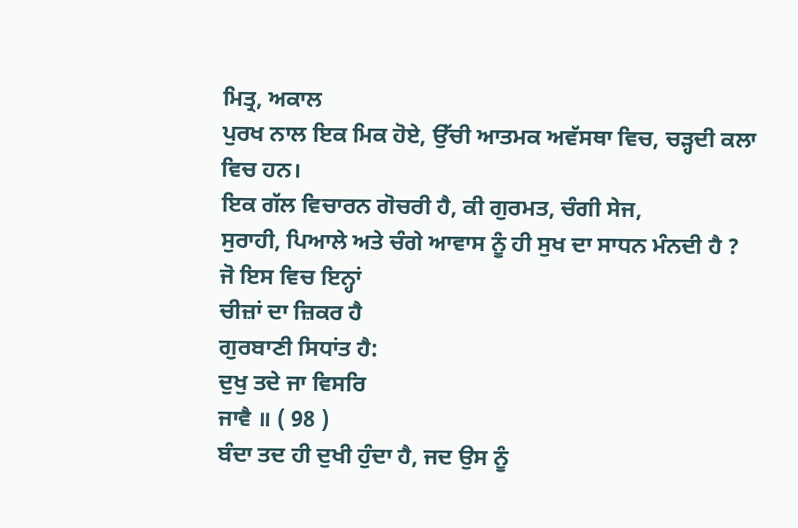ਮਿਤ੍ਰ, ਅਕਾਲ
ਪੁਰਖ ਨਾਲ ਇਕ ਮਿਕ ਹੋਏ, ਉੱਚੀ ਆਤਮਕ ਅਵੱਸਥਾ ਵਿਚ, ਚੜ੍ਹਦੀ ਕਲਾ ਵਿਚ ਹਨ।
ਇਕ ਗੱਲ ਵਿਚਾਰਨ ਗੋਚਰੀ ਹੈ, ਕੀ ਗੁਰਮਤ, ਚੰਗੀ ਸੇਜ,
ਸੁਰਾਹੀ, ਪਿਆਲੇ ਅਤੇ ਚੰਗੇ ਆਵਾਸ ਨੂੰ ਹੀ ਸੁਖ ਦਾ ਸਾਧਨ ਮੰਨਦੀ ਹੈ ? ਜੋ ਇਸ ਵਿਚ ਇਨ੍ਹਾਂ
ਚੀਜ਼ਾਂ ਦਾ ਜ਼ਿਕਰ ਹੈ
ਗੁਰਬਾਣੀ ਸਿਧਾਂਤ ਹੈ:
ਦੁਖੁ ਤਦੇ ਜਾ ਵਿਸਰਿ
ਜਾਵੈ ॥ ( 98 )
ਬੰਦਾ ਤਦ ਹੀ ਦੁਖੀ ਹੁੰਦਾ ਹੈ, ਜਦ ਉਸ ਨੂੰ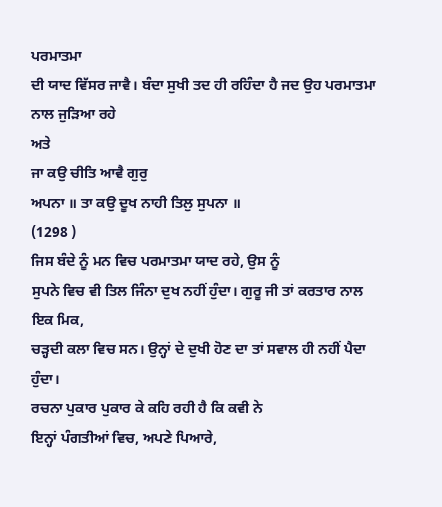ਪਰਮਾਤਮਾ
ਦੀ ਯਾਦ ਵਿੱਸਰ ਜਾਵੈ। ਬੰਦਾ ਸੁਖੀ ਤਦ ਹੀ ਰਹਿੰਦਾ ਹੈ ਜਦ ਉਹ ਪਰਮਾਤਮਾ ਨਾਲ ਜੁੜਿਆ ਰਹੇ
ਅਤੇ
ਜਾ ਕਉ ਚੀਤਿ ਆਵੈ ਗੁਰੁ
ਅਪਨਾ ॥ ਤਾ ਕਉ ਦੂਖ ਨਾਹੀ ਤਿਲੁ ਸੁਪਨਾ ॥
(1298 )
ਜਿਸ ਬੰਦੇ ਨੂੰ ਮਨ ਵਿਚ ਪਰਮਾਤਮਾ ਯਾਦ ਰਹੇ, ਉਸ ਨੂੰ
ਸੁਪਨੇ ਵਿਚ ਵੀ ਤਿਲ ਜਿੰਨਾ ਦੁਖ ਨਹੀਂ ਹੁੰਦਾ। ਗੁਰੂ ਜੀ ਤਾਂ ਕਰਤਾਰ ਨਾਲ ਇਕ ਮਿਕ,
ਚੜ੍ਹਦੀ ਕਲਾ ਵਿਚ ਸਨ। ਉਨ੍ਹਾਂ ਦੇ ਦੁਖੀ ਹੋਣ ਦਾ ਤਾਂ ਸਵਾਲ ਹੀ ਨਹੀਂ ਪੈਦਾ ਹੁੰਦਾ।
ਰਚਨਾ ਪੁਕਾਰ ਪੁਕਾਰ ਕੇ ਕਹਿ ਰਹੀ ਹੈ ਕਿ ਕਵੀ ਨੇ
ਇਨ੍ਹਾਂ ਪੰਗਤੀਆਂ ਵਿਚ, ਅਪਣੇ ਪਿਆਰੇ,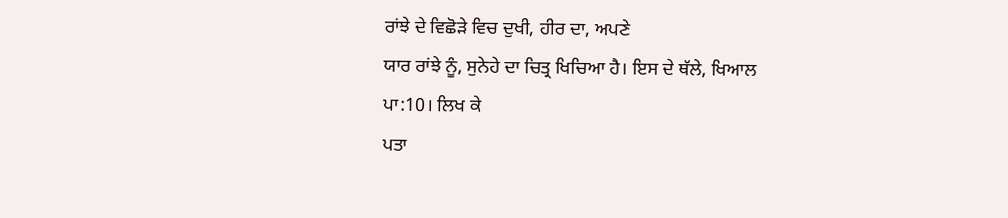ਰਾਂਝੇ ਦੇ ਵਿਛੋੜੇ ਵਿਚ ਦੁਖੀ, ਹੀਰ ਦਾ, ਅਪਣੇ
ਯਾਰ ਰਾਂਝੇ ਨੂੰ, ਸੁਨੇਹੇ ਦਾ ਚਿਤ੍ਰ ਖਿਚਿਆ ਹੈ। ਇਸ ਦੇ ਥੱਲੇ, ਖਿਆਲ ਪਾ:10। ਲਿਖ ਕੇ
ਪਤਾ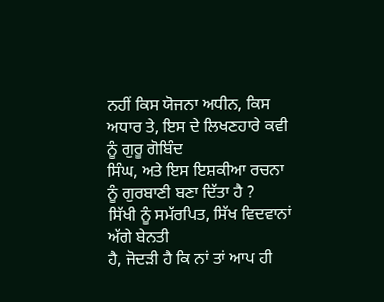ਨਹੀਂ ਕਿਸ ਯੋਜਨਾ ਅਧੀਨ, ਕਿਸ ਅਧਾਰ ਤੇ, ਇਸ ਦੇ ਲਿਖਣਹਾਰੇ ਕਵੀ ਨੂੰ ਗੁਰੂ ਗੋਬਿੰਦ
ਸਿੰਘ, ਅਤੇ ਇਸ ਇਸ਼ਕੀਆ ਰਚਨਾ ਨੂੰ ਗੁਰਬਾਣੀ ਬਣਾ ਦਿੱਤਾ ਹੈ ?
ਸਿੱਖੀ ਨੂੰ ਸਮੱਰਪਿਤ, ਸਿੱਖ ਵਿਦਵਾਨਾਂ ਅੱਗੇ ਬੇਨਤੀ
ਹੈ, ਜੋਦੜੀ ਹੈ ਕਿ ਨਾਂ ਤਾਂ ਆਪ ਹੀ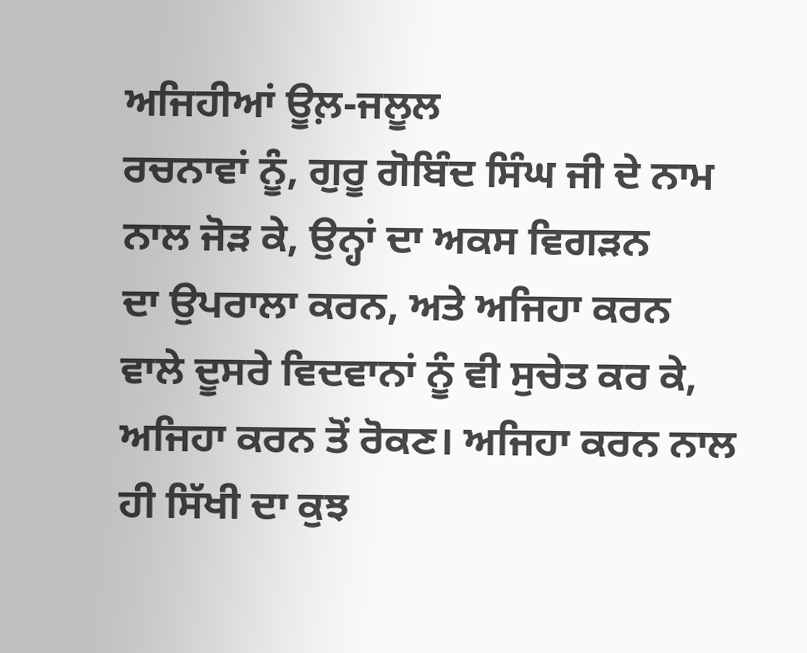ਅਜਿਹੀਆਂ ਊਲ਼-ਜਲੂਲ
ਰਚਨਾਵਾਂ ਨੂੰ, ਗੁਰੂ ਗੋਬਿੰਦ ਸਿੰਘ ਜੀ ਦੇ ਨਾਮ ਨਾਲ ਜੋੜ ਕੇ, ਉਨ੍ਹਾਂ ਦਾ ਅਕਸ ਵਿਗੜਨ
ਦਾ ਉਪਰਾਲਾ ਕਰਨ, ਅਤੇ ਅਜਿਹਾ ਕਰਨ ਵਾਲੇ ਦੂਸਰੇ ਵਿਦਵਾਨਾਂ ਨੂੰ ਵੀ ਸੁਚੇਤ ਕਰ ਕੇ,
ਅਜਿਹਾ ਕਰਨ ਤੋਂ ਰੋਕਣ। ਅਜਿਹਾ ਕਰਨ ਨਾਲ ਹੀ ਸਿੱਖੀ ਦਾ ਕੁਝ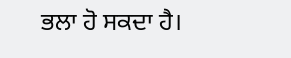ਭਲਾ ਹੋ ਸਕਦਾ ਹੈ।